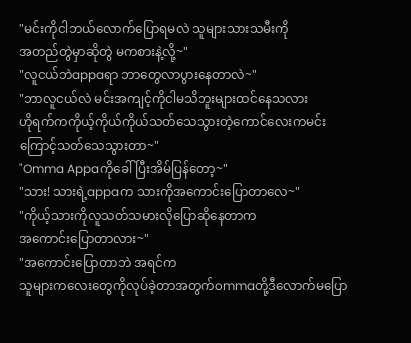"မင်းကိုငါဘယ်လောက်ပြောရမလဲ သူများသားသမီးကို
အတည်တွဲမှာဆိုတွဲ မကစားနဲ့လို့~"
"လူငယ်ဘဲappaရာ ဘာတွေလာပွားနေတာလဲ~"
"ဘာလူငယ်လဲ မင်းအကျင့်ကိုငါမသိဘူးများထင်နေသလား
ဟိုရက်ကကိုယ့်ကိုယ်ကိုယ်သတ်သေသွားတဲ့ကောင်လေးကမင်းကြောင့်သတ်သေသွားတာ~"
"Omma Appaကိုခေါ်ပြီးအိမ်ပြန်တော့~"
"သား! သားရဲ့appaက သားကိုအကောင်းပြောတာလေ~"
"ကိုယ့်သားကိုလူသတ်သမားလိုပြောဆိုနေတာက
အကောင်းပြောတာလား~"
"အကောင်းပြောတာဘဲ အရင်က
သူများကလေးတွေကိုလုပ်ခဲ့တာအတွက်ommaတို့ဒီလောက်မပြော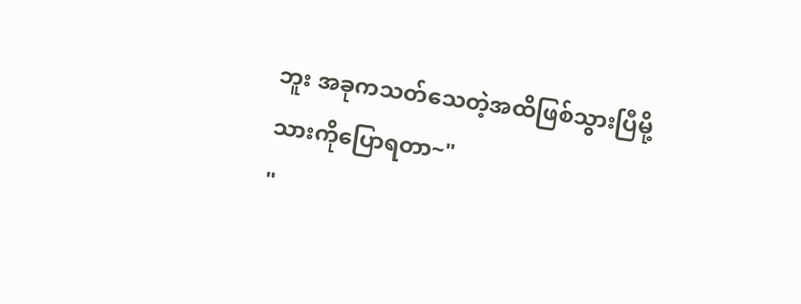ဘူး အခုကသတ်သေတဲ့အထိဖြစ်သွားပြီမို့
သားကိုပြောရတာ~"
"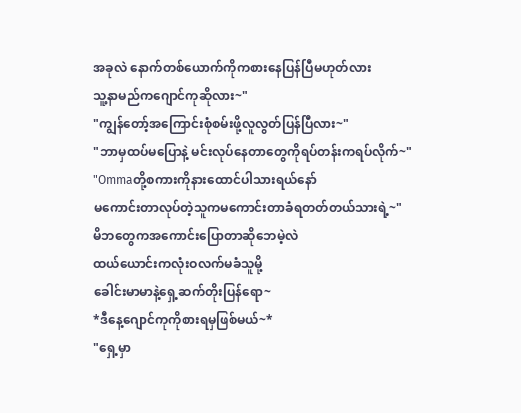အခုလဲ နောက်တစ်ယောက်ကိုကစားနေပြန်ပြီမဟုတ်လား
သူ့နာမည်ကဂျောင်ကုဆိုလား~"
"ကျွန်တော့်အကြောင်းစုံစမ်းဖို့လူလွတ်ပြန်ပြီလား~"
"ဘာမှထပ်မပြောနဲ့ မင်းလုပ်နေတာတွေကိုရပ်တန်းကရပ်လိုက်~"
"Ommaတို့စကားကိုနားထောင်ပါသားရယ်နော်
မကောင်းတာလုပ်တဲ့သူကမကောင်းတာခံရတတ်တယ်သားရဲ့~"
မိဘတွေကအကောင်းပြောတာဆိုဘေမဲ့လဲ
ထယ်ယောင်းကလုံးဝလက်မခံသူမို့
ခေါင်းမာမာနဲ့ရှေ့ဆက်တိုးပြန်ရော~
*ဒီနေ့ဂျောင်ကုကိုစားရမှဖြစ်မယ်~*
"ရှေ့မှာ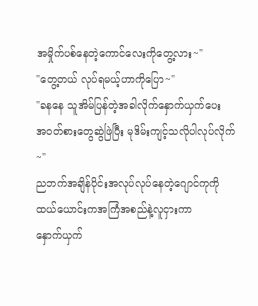အမှိုက်ပစ်နေတဲ့ကောင်လေးကိုတွေ့လား~"
"တွေ့တယ် လုပ်ရမယ့်ဟာကိုပြော~"
"ခနနေ သူအိမ်ပြန်တဲ့အခါလိုက်နှောက်ယှက်ပေး
အဝတ်စားတွေဆွဲဖြဲပြီး မုဒိမ်းကျင့်သလိုပါလုပ်လိုက်~"
ညဘက်အချိန်ပိုင်းအလုပ်လုပ်နေတဲ့ဂျောင်ကုကို
ထယ်ယောင်းကအကြံအစည်နဲ့လူငှားကာ
နှောက်ယှက်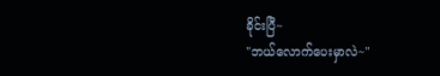ခိုင်းပြီ~
"ဘယ်လောက်ပေးမှာလဲ~"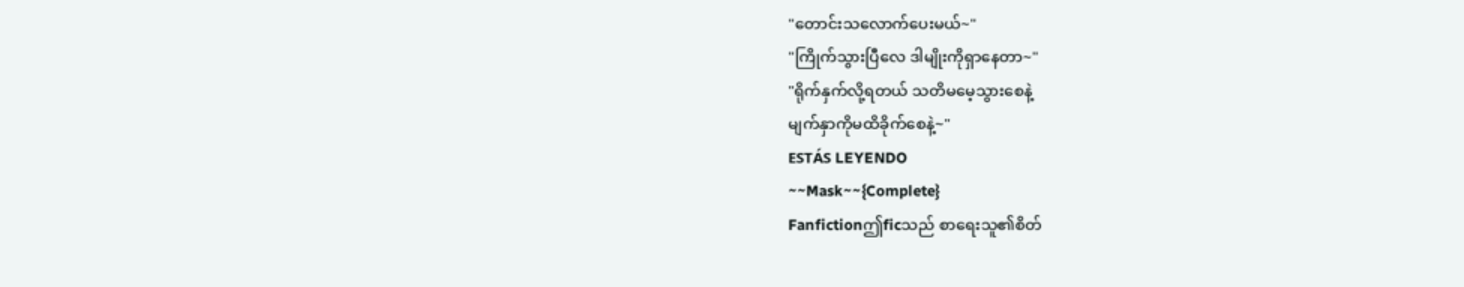"တောင်းသလောက်ပေးမယ်~"
"ကြိုက်သွားပြီလေ ဒါမျိုးကိုရှာနေတာ~"
"ရိုက်နှက်လို့ရတယ် သတိမမေ့သွားစေနဲ့
မျက်နှာကိုမထိခိုက်စေနဲ့~"
ESTÁS LEYENDO
~~Mask~~{Complete}
Fanfictionဤficသည် စာရေးသူ၏စိတ်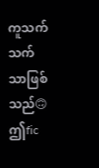ကူသက်သက်သာဖြစ်သည်🙃 ဤfic